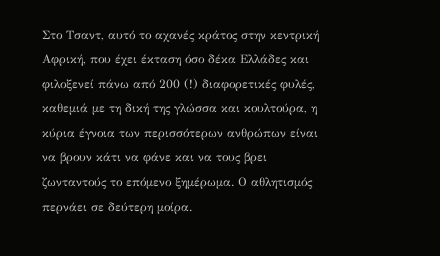Στο Τσαντ, αυτό το αχανές κράτος στην κεντρική Αφρική, που έχει έκταση όσο δέκα Ελλάδες και φιλοξενεί πάνω από 200 (!) διαφορετικές φυλές, καθεμιά με τη δική της γλώσσα και κουλτούρα, η κύρια έγνοια των περισσότερων ανθρώπων είναι να βρουν κάτι να φάνε και να τους βρει ζωνταντούς το επόμενο ξημέρωμα. Ο αθλητισμός περνάει σε δεύτερη μοίρα.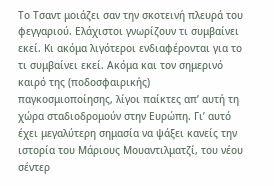Το Τσαντ μοιάζει σαν την σκοτεινή πλευρά του φεγγαριού. Ελάχιστοι γνωρίζουν τι συμβαίνει εκεί. Κι ακόμα λιγότεροι ενδιαφέρονται για το τι συμβαίνει εκεί. Ακόμα και τον σημερινό καιρό της (ποδοσφαιρικής) παγκοσμιοποίησης, λίγοι παίκτες απ’ αυτή τη χώρα σταδιοδρομούν στην Ευρώπη. Γι’ αυτό έχει μεγαλύτερη σημασία να ψάξει κανείς την ιστορία του Μάριους Μουαντιλματζί, του νέου σέντερ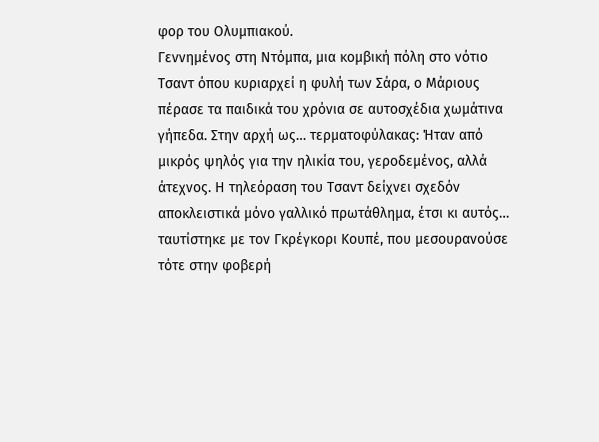φορ του Ολυμπιακού.
Γεννημένος στη Ντόμπα, μια κομβική πόλη στο νότιο Τσαντ όπου κυριαρχεί η φυλή των Σάρα, ο Μάριους πέρασε τα παιδικά του χρόνια σε αυτοσχέδια χωμάτινα γήπεδα. Στην αρχή ως… τερματοφύλακας: Ήταν από μικρός ψηλός για την ηλικία του, γεροδεμένος, αλλά άτεχνος. Η τηλεόραση του Τσαντ δείχνει σχεδόν αποκλειστικά μόνο γαλλικό πρωτάθλημα, έτσι κι αυτός… ταυτίστηκε με τον Γκρέγκορι Κουπέ, που μεσουρανούσε τότε στην φοβερή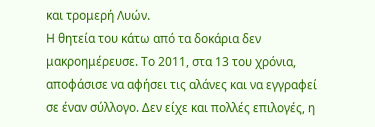και τρομερή Λυών.
Η θητεία του κάτω από τα δοκάρια δεν μακροημέρευσε. Το 2011, στα 13 του χρόνια, αποφάσισε να αφήσει τις αλάνες και να εγγραφεί σε έναν σύλλογο. Δεν είχε και πολλές επιλογές, η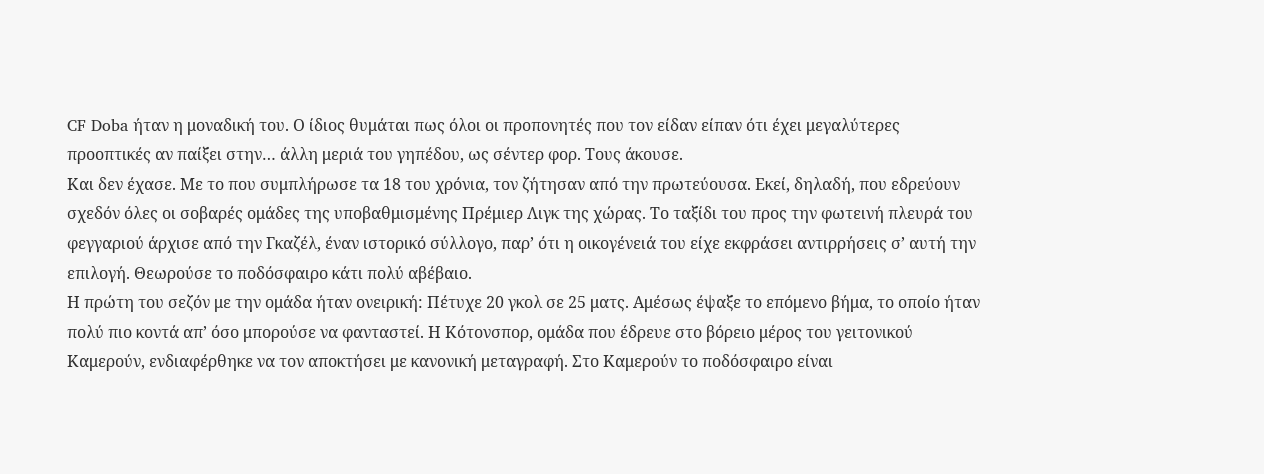CF Doba ήταν η μοναδική του. Ο ίδιος θυμάται πως όλοι οι προπονητές που τον είδαν είπαν ότι έχει μεγαλύτερες προοπτικές αν παίξει στην… άλλη μεριά του γηπέδου, ως σέντερ φορ. Τους άκουσε.
Και δεν έχασε. Με το που συμπλήρωσε τα 18 του χρόνια, τον ζήτησαν από την πρωτεύουσα. Εκεί, δηλαδή, που εδρεύουν σχεδόν όλες οι σοβαρές ομάδες της υποβαθμισμένης Πρέμιερ Λιγκ της χώρας. Το ταξίδι του προς την φωτεινή πλευρά του φεγγαριού άρχισε από την Γκαζέλ, έναν ιστορικό σύλλογο, παρ’ ότι η οικογένειά του είχε εκφράσει αντιρρήσεις σ’ αυτή την επιλογή. Θεωρούσε το ποδόσφαιρο κάτι πολύ αβέβαιο.
Η πρώτη του σεζόν με την ομάδα ήταν ονειρική: Πέτυχε 20 γκολ σε 25 ματς. Αμέσως έψαξε το επόμενο βήμα, το οποίο ήταν πολύ πιο κοντά απ’ όσο μπορούσε να φανταστεί. Η Κότονσπορ, ομάδα που έδρευε στο βόρειο μέρος του γειτονικού Καμερούν, ενδιαφέρθηκε να τον αποκτήσει με κανονική μεταγραφή. Στο Καμερούν το ποδόσφαιρο είναι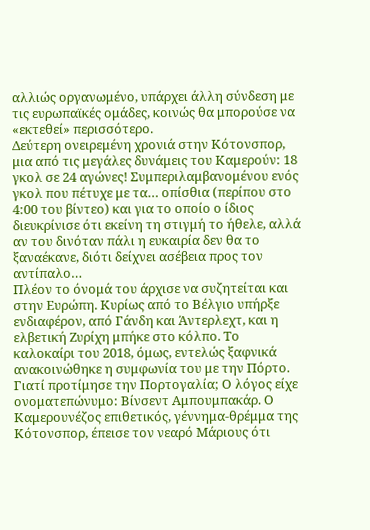αλλιώς οργανωμένο, υπάρχει άλλη σύνδεση με τις ευρωπαϊκές ομάδες, κοινώς θα μπορούσε να «εκτεθεί» περισσότερο.
Δεύτερη ονειρεμένη χρονιά στην Κότονσπορ, μια από τις μεγάλες δυνάμεις του Καμερούν: 18 γκολ σε 24 αγώνες! Συμπεριλαμβανομένου ενός γκολ που πέτυχε με τα… οπίσθια (περίπου στο 4:00 του βίντεο) και για το οποίο ο ίδιος διευκρίνισε ότι εκείνη τη στιγμή το ήθελε, αλλά αν του δινόταν πάλι η ευκαιρία δεν θα το ξαναέκανε, διότι δείχνει ασέβεια προς τον αντίπαλο…
Πλέον το όνομά του άρχισε να συζητείται και στην Ευρώπη. Κυρίως από το Βέλγιο υπήρξε ενδιαφέρον, από Γάνδη και Άντερλεχτ, και η ελβετική Ζυρίχη μπήκε στο κόλπο. Το καλοκαίρι του 2018, όμως, εντελώς ξαφνικά ανακοινώθηκε η συμφωνία του με την Πόρτο.
Γιατί προτίμησε την Πορτογαλία; Ο λόγος είχε ονοματεπώνυμο: Βίνσεντ Αμπουμπακάρ. Ο Καμερουνέζος επιθετικός, γέννημα-θρέμμα της Κότονσπορ, έπεισε τον νεαρό Μάριους ότι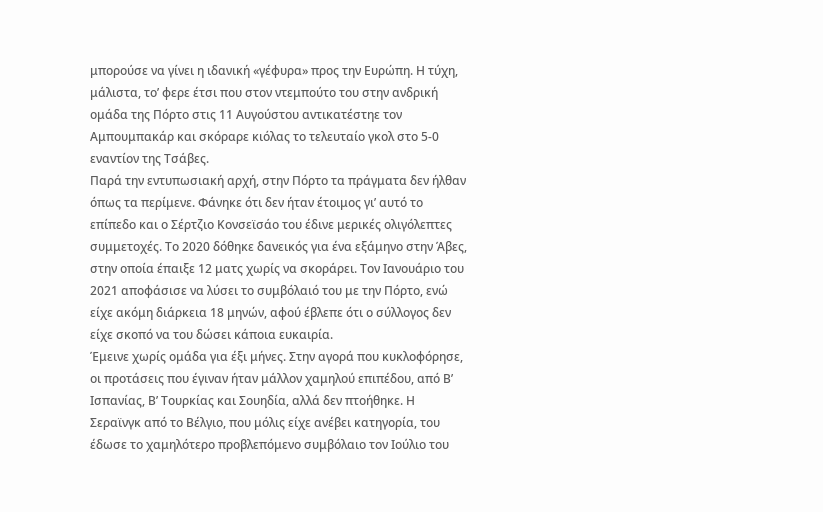μπορούσε να γίνει η ιδανική «γέφυρα» προς την Ευρώπη. Η τύχη, μάλιστα, το’ φερε έτσι που στον ντεμπούτο του στην ανδρική ομάδα της Πόρτο στις 11 Αυγούστου αντικατέστηε τον Αμπουμπακάρ και σκόραρε κιόλας το τελευταίο γκολ στο 5-0 εναντίον της Τσάβες.
Παρά την εντυπωσιακή αρχή, στην Πόρτο τα πράγματα δεν ήλθαν όπως τα περίμενε. Φάνηκε ότι δεν ήταν έτοιμος γι’ αυτό το επίπεδο και ο Σέρτζιο Κονσεϊσάο του έδινε μερικές ολιγόλεπτες συμμετοχές. Το 2020 δόθηκε δανεικός για ένα εξάμηνο στην Άβες, στην οποία έπαιξε 12 ματς χωρίς να σκοράρει. Τον Ιανουάριο του 2021 αποφάσισε να λύσει το συμβόλαιό του με την Πόρτο, ενώ είχε ακόμη διάρκεια 18 μηνών, αφού έβλεπε ότι ο σύλλογος δεν είχε σκοπό να του δώσει κάποια ευκαιρία.
Έμεινε χωρίς ομάδα για έξι μήνες. Στην αγορά που κυκλοφόρησε, οι προτάσεις που έγιναν ήταν μάλλον χαμηλού επιπέδου, από Β’ Ισπανίας, Β’ Τουρκίας και Σουηδία, αλλά δεν πτοήθηκε. Η Σεραϊνγκ από το Βέλγιο, που μόλις είχε ανέβει κατηγορία, του έδωσε το χαμηλότερο προβλεπόμενο συμβόλαιο τον Ιούλιο του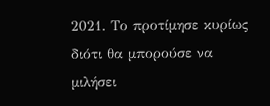2021. Το προτίμησε κυρίως διότι θα μπορούσε να μιλήσει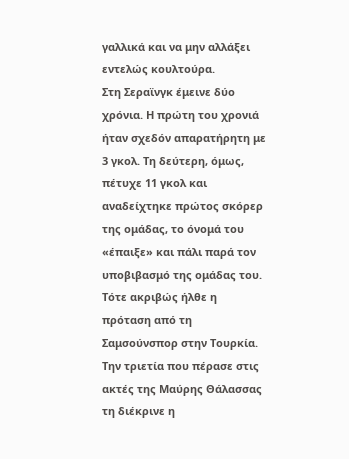γαλλικά και να μην αλλάξει εντελώς κουλτούρα.
Στη Σεραϊνγκ έμεινε δύο χρόνια. Η πρώτη του χρονιά ήταν σχεδόν απαρατήρητη με 3 γκολ. Τη δεύτερη, όμως, πέτυχε 11 γκολ και αναδείχτηκε πρώτος σκόρερ της ομάδας, το όνομά του «έπαιξε» και πάλι παρά τον υποβιβασμό της ομάδας του. Τότε ακριβώς ήλθε η πρόταση από τη Σαμσούνσπορ στην Τουρκία.
Την τριετία που πέρασε στις ακτές της Μαύρης Θάλασσας τη διέκρινε η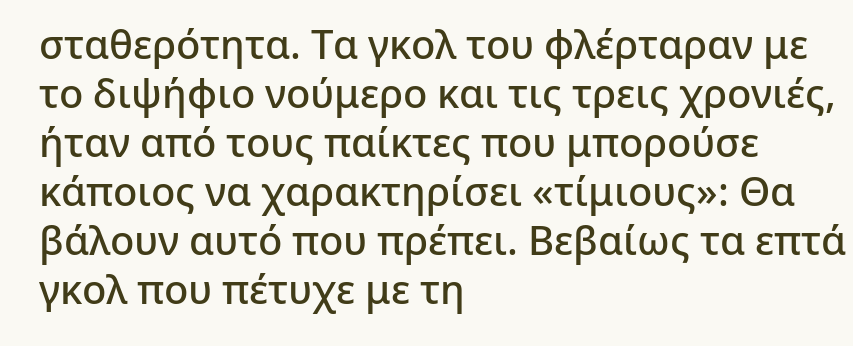σταθερότητα. Τα γκολ του φλέρταραν με το διψήφιο νούμερο και τις τρεις χρονιές, ήταν από τους παίκτες που μπορούσε κάποιος να χαρακτηρίσει «τίμιους»: Θα βάλουν αυτό που πρέπει. Βεβαίως τα επτά γκολ που πέτυχε με τη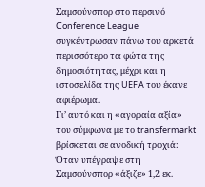Σαμσούνσπορ στο περσινό Conference League συγκέντρωσαν πάνω του αρκετά περισσότερο τα φώτα της δημοσιότητας, μέχρι και η ιστοσελίδα της UEFA του έκανε αφιέρωμα.
Γι’ αυτό και η «αγοραία αξία» του σύμφωνα με το transfermarkt βρίσκεται σε ανοδική τροχιά: Όταν υπέγραψε στη Σαμσούνσπορ «άξιζε» 1,2 εκ.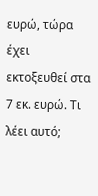ευρώ, τώρα έχει εκτοξευθεί στα 7 εκ. ευρώ. Τι λέει αυτό;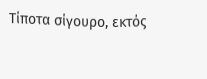Τίποτα σίγουρο, εκτός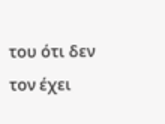του ότι δεν τον έχει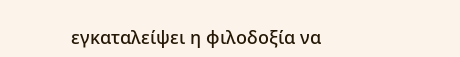εγκαταλείψει η φιλοδοξία να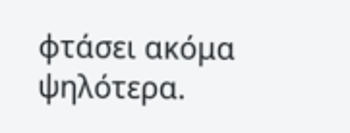φτάσει ακόμα ψηλότερα.